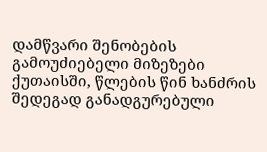დამწვარი შენობების გამოუძიებელი მიზეზები
ქუთაისში, წლების წინ ხანძრის შედეგად განადგურებული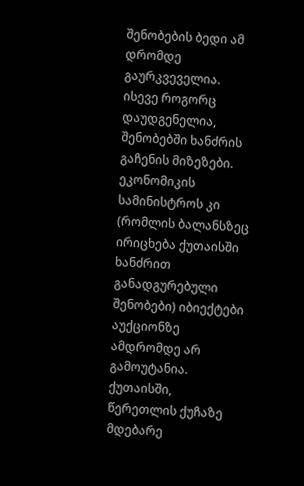შენობების ბედი ამ დრომდე გაურკვეველია. ისევე როგორც დაუდგენელია, შენობებში ხანძრის გაჩენის მიზეზები. ეკონომიკის სამინისტროს კი (რომლის ბალანსზეც ირიცხება ქუთაისში ხანძრით განადგურებული შენობები) იბიექტები აუქციონზე ამდრომდე არ გამოუტანია.
ქუთაისში, წერეთლის ქუჩაზე მდებარე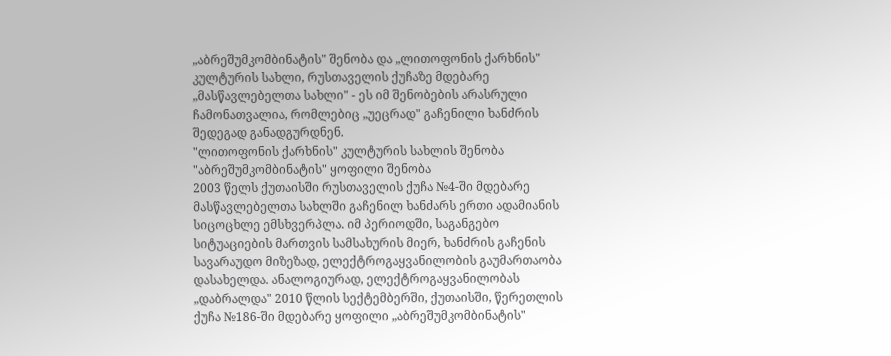„აბრეშუმკომბინატის" შენობა და „ლითოფონის ქარხნის" კულტურის სახლი, რუსთაველის ქუჩაზე მდებარე „მასწავლებელთა სახლი" - ეს იმ შენობების არასრული ჩამონათვალია, რომლებიც „უეცრად" გაჩენილი ხანძრის შედეგად განადგურდნენ.
"ლითოფონის ქარხნის" კულტურის სახლის შენობა
"აბრეშუმკომბინატის" ყოფილი შენობა
2003 წელს ქუთაისში რუსთაველის ქუჩა №4-ში მდებარე მასწავლებელთა სახლში გაჩენილ ხანძარს ერთი ადამიანის სიცოცხლე ემსხვერპლა. იმ პერიოდში, საგანგებო სიტუაციების მართვის სამსახურის მიერ, ხანძრის გაჩენის სავარაუდო მიზეზად, ელექტროგაყვანილობის გაუმართაობა დასახელდა. ანალოგიურად, ელექტროგაყვანილობას „დაბრალდა" 2010 წლის სექტემბერში, ქუთაისში, წერეთლის ქუჩა №186-ში მდებარე ყოფილი „აბრეშუმკომბინატის"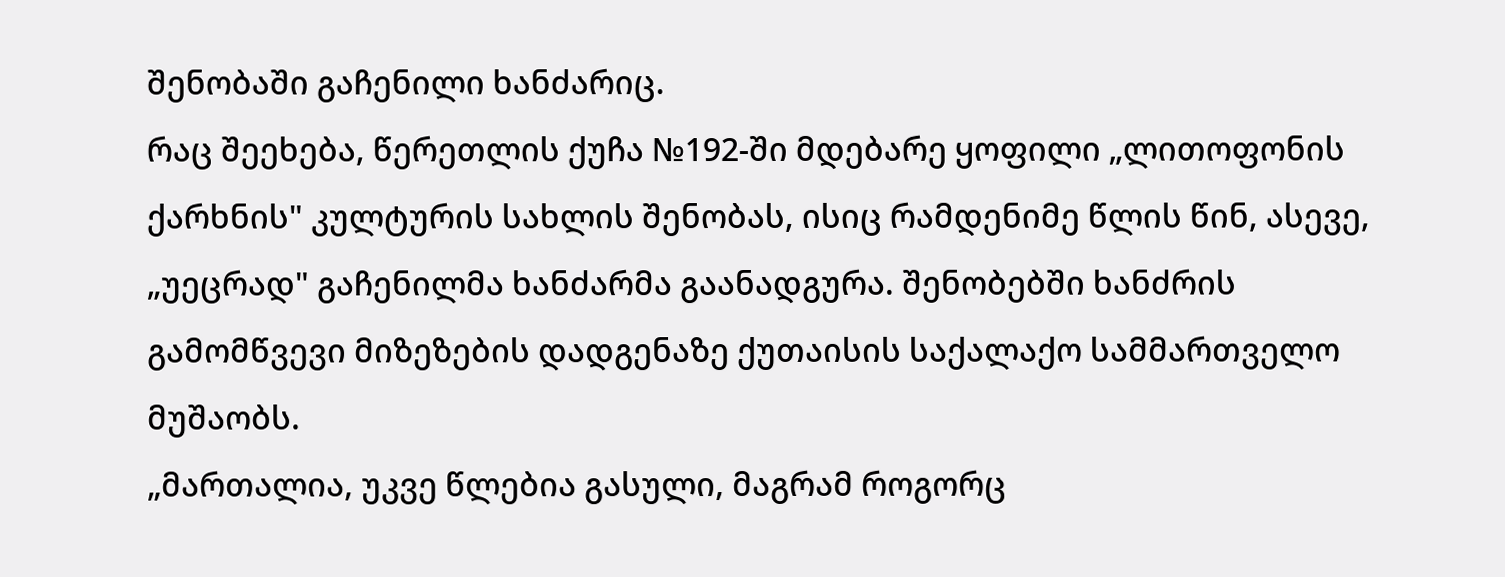შენობაში გაჩენილი ხანძარიც.
რაც შეეხება, წერეთლის ქუჩა №192-ში მდებარე ყოფილი „ლითოფონის ქარხნის" კულტურის სახლის შენობას, ისიც რამდენიმე წლის წინ, ასევე, „უეცრად" გაჩენილმა ხანძარმა გაანადგურა. შენობებში ხანძრის გამომწვევი მიზეზების დადგენაზე ქუთაისის საქალაქო სამმართველო მუშაობს.
„მართალია, უკვე წლებია გასული, მაგრამ როგორც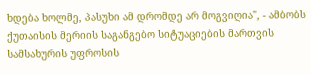ხდება ხოლმე, პასუხი ამ დრომდე არ მოგვიღია", - ამბობს ქუთაისის მერიის საგანგებო სიტუაციების მართვის სამსახურის უფროსის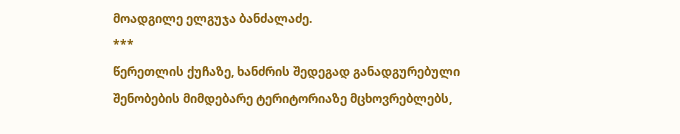მოადგილე ელგუჯა ბანძალაძე.
***
წერეთლის ქუჩაზე, ხანძრის შედეგად განადგურებული შენობების მიმდებარე ტერიტორიაზე მცხოვრებლებს,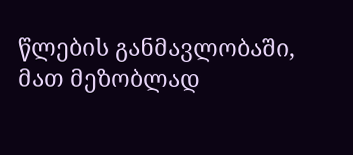წლების განმავლობაში, მათ მეზობლად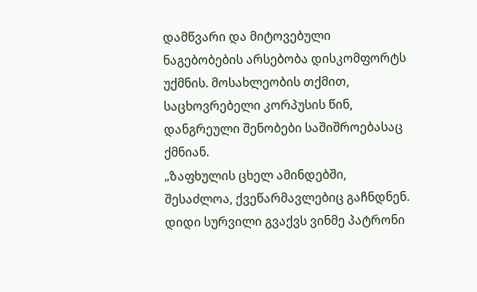დამწვარი და მიტოვებული ნაგებობების არსებობა დისკომფორტს უქმნის. მოსახლეობის თქმით, საცხოვრებელი კორპუსის წინ, დანგრეული შენობები საშიშროებასაც ქმნიან.
„ზაფხულის ცხელ ამინდებში, შესაძლოა, ქვეწარმავლებიც გაჩნდნენ. დიდი სურვილი გვაქვს ვინმე პატრონი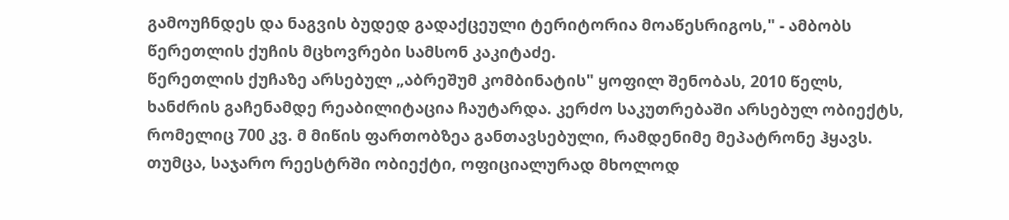გამოუჩნდეს და ნაგვის ბუდედ გადაქცეული ტერიტორია მოაწესრიგოს," - ამბობს წერეთლის ქუჩის მცხოვრები სამსონ კაკიტაძე.
წერეთლის ქუჩაზე არსებულ „აბრეშუმ კომბინატის" ყოფილ შენობას, 2010 წელს, ხანძრის გაჩენამდე რეაბილიტაცია ჩაუტარდა. კერძო საკუთრებაში არსებულ ობიექტს, რომელიც 700 კვ. მ მიწის ფართობზეა განთავსებული, რამდენიმე მეპატრონე ჰყავს. თუმცა, საჯარო რეესტრში ობიექტი, ოფიციალურად მხოლოდ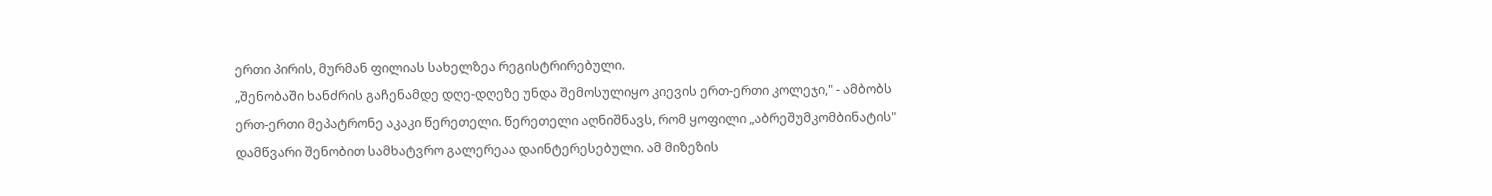ერთი პირის, მურმან ფილიას სახელზეა რეგისტრირებული.
„შენობაში ხანძრის გაჩენამდე დღე-დღეზე უნდა შემოსულიყო კიევის ერთ-ერთი კოლეჯი," - ამბობს ერთ-ერთი მეპატრონე აკაკი წერეთელი. წერეთელი აღნიშნავს, რომ ყოფილი „აბრეშუმკომბინატის" დამწვარი შენობით სამხატვრო გალერეაა დაინტერესებული. ამ მიზეზის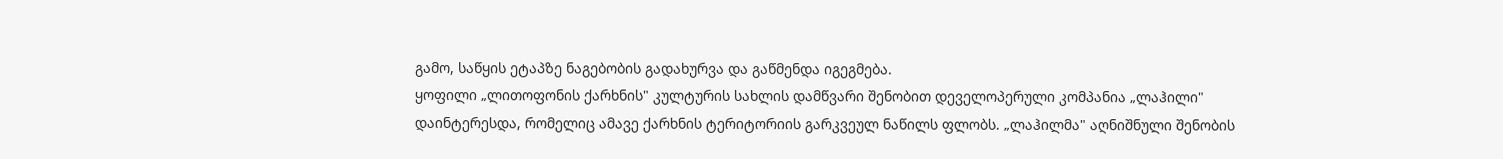გამო, საწყის ეტაპზე ნაგებობის გადახურვა და გაწმენდა იგეგმება.
ყოფილი „ლითოფონის ქარხნის" კულტურის სახლის დამწვარი შენობით დეველოპერული კომპანია „ლაჰილი" დაინტერესდა, რომელიც ამავე ქარხნის ტერიტორიის გარკვეულ ნაწილს ფლობს. „ლაჰილმა" აღნიშნული შენობის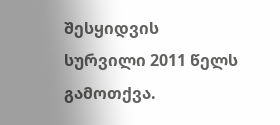შესყიდვის სურვილი 2011 წელს გამოთქვა.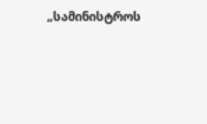„სამინისტროს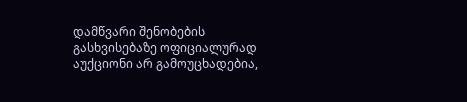დამწვარი შენობების გასხვისებაზე ოფიციალურად აუქციონი არ გამოუცხადებია,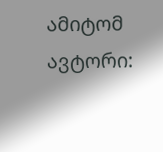ამიტომ
ავტორი: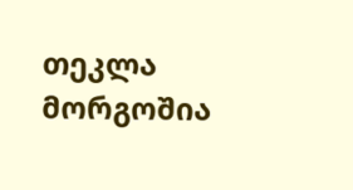თეკლა მორგოშია